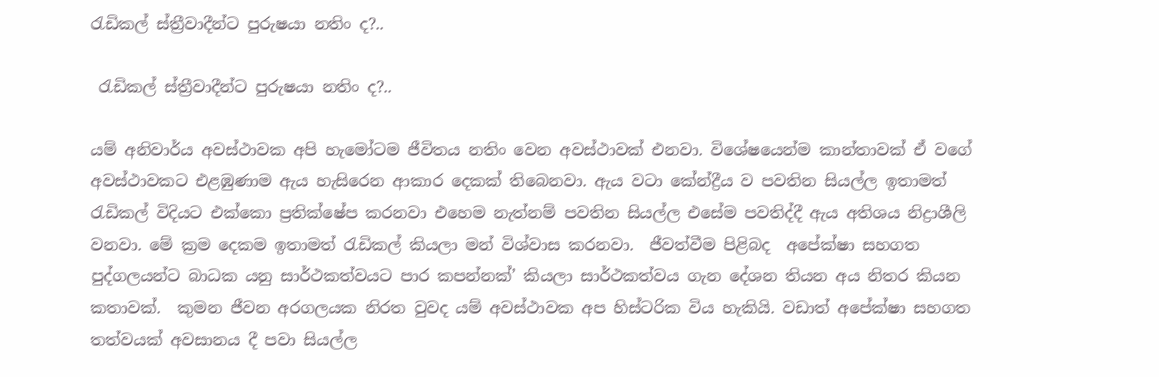රැඩිකල් ස්ත්‍රීවාදීන්ට පුරුෂයා නතිං ද?..

 රැඩිකල් ස්ත්‍රීවාදීන්ට පුරුෂයා නතිං ද?..

යම් අනිවාර්ය අවස්ථාවක අපි හැමෝටම ජීවිතය නතිං වෙන අවස්ථාවක් එනවා. විශේෂයෙන්ම කාන්තාවක් ඒ වගේ අවස්ථාවකට එළඹුණාම ඇය හැසිරෙන ආකාර දෙකක් තිබෙනවා. ඇය වටා කේන්ද්‍රීය ව පවතින සියල්ල ඉතාමත් රැඩිකල් විදියට එක්කො ප්‍රතික්ෂේප කරනවා එහෙම නැත්නම් පවතින සියල්ල එසේම පවතිද්දී ඇය අතිශය නිද්‍රාශීලි වනවා. මේ ක්‍රම දෙකම ඉතාමත් රැඩිකල් කියලා මන් විශ්වාස කරනවා.  ජීවත්වීම පිළිබද  අපේක්ෂා සහගත පුද්ගලයන්ට බාධක යනු සාර්ථකත්වයට පාර කපන්නක්’ කියලා සාර්ථකත්වය ගැන දේශන තියන අය නිතර කියන කතාවක්.  කුමන ජීවන අරගලයක නිරත වුවද යම් අවස්ථාවක අප හිස්ටරික විය හැකියි. වඩාත් අපේක්ෂා සහගත තත්වයක් අවසානය දී පවා සියල්ල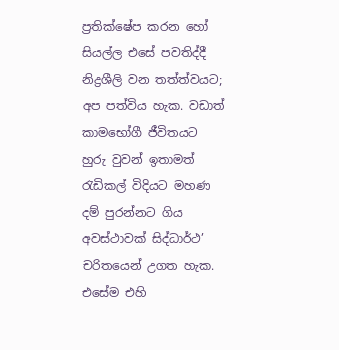ප්‍රතික්ෂේප කරන හෝ සියල්ල එසේ පවතිද්දී නිද්‍රශීලි වන තත්ත්වයට; අප පත්විය හැක. වඩාත් කාමභෝගී ජීවිතයට හුරු වුවන් ඉතාමත් රැඩිකල් විදියට මහණ දම් පුරන්නට ගිය අවස්ථාවක් සිද්ධාර්ථ’ චරිතයෙන් උගත හැක. එසේම එහි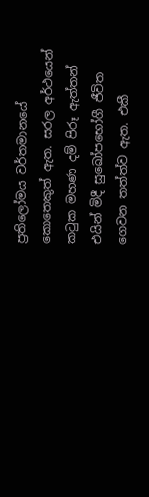ප්‍රතිලෝමය වර්තමානයේ කොතෙකුත් ඇත. සරල අර්ථයෙන් කටුක මහණ දම් පිරූ ඇත්තන් එයින් මිදී සුඛෝපභෝගී ජීවිත ගෙවන තත්ත්ව ඇත. එකී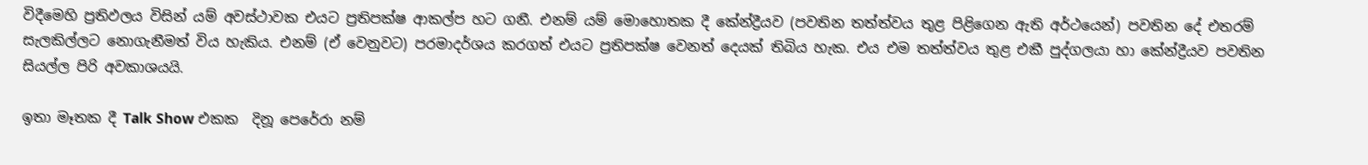විදීමෙහි ප්‍රතිඵලය විසින් යම් අවස්ථාවක එයට ප්‍රතිපක්ෂ ආකල්ප හට ගනී. එනම් යම් මොහොතක දී කේන්ද්‍රීයව (පවතින තත්ත්වය තුළ පිළිගෙන ඇති අර්ථයෙන්) පවතින දේ එතරම් සැලකිල්ලට නොගැනීමත් විය හැකිය. එනම් (ඒ වෙනුවට) පරමාදර්ශය කරගත් එයට ප්‍රතිපක්ෂ වෙනත් දෙයක් තිබිය හැක. එය එම තත්ත්වය තුළ එකී පුද්ගලයා හා කේන්ද්‍රීයව පවතින සියල්ල පිරි අවකාශයයි.

ඉතා මෑතක දී Talk Show එකක  දිනූ පෙරේරා නම්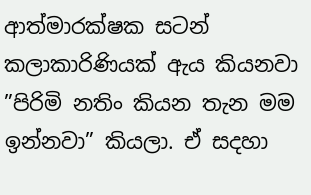ආත්මාරක්ෂක සටන් කලාකාරිණියක් ඇය කියනවා ”පිරිමි නතිං කියන තැන මම ඉන්නවා” කියලා. ඒ සදහා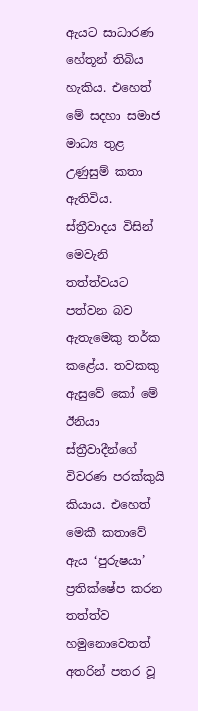ඇයට සාධාරණ හේතූන් තිබිය හැකිය. එහෙත් මේ සදහා සමාජ මාධ්‍ය තුළ උණුසුම් කතා ඇතිවිය. ස්ත්‍රීවාදය විසින් මෙවැනි තත්ත්වයට පත්වන බව ඇතැමෙකු තර්ක කළේය. තවකකු ඇසුවේ කෝ මේ ඊනියා ස්ත්‍රීවාදීන්ගේ විවරණ පරක්කුයි කියාය. එහෙත් මෙකී කතාවේ ඇය ‘පුරුෂයා’ ප්‍රතික්ෂේප කරන තත්ත්ව හමුනොවෙතත් අතරින් පතර වූ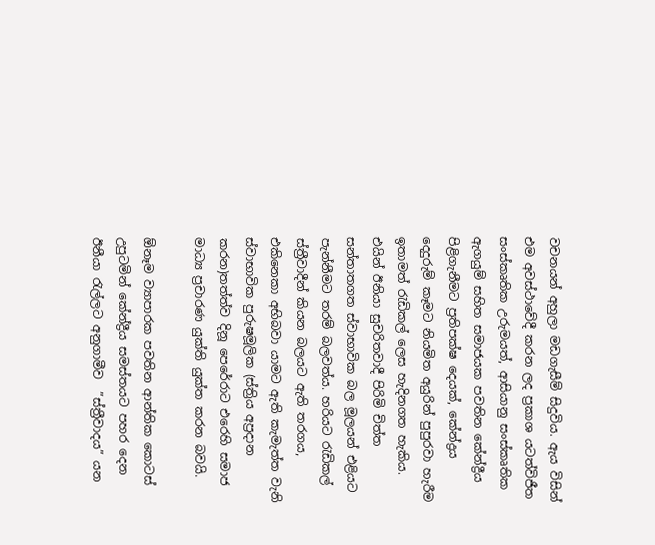වචනයන් අහුලා මඩගැසීම් සිදුවිය. ඇය විසින් එම අවස්ථාවේදී කරන ලද ප්‍රකාශ යටත්විජීත සංස්කෘතික උරුමයත්, ආසියානු සංස්කෘතික ඇගයුම් සහිත සමාජයක පවතින කේන්ද්‍රීය පිළිගැනීමට ප්‍රතිපක්ෂ දෙයක්, කේන්ද්‍රය දෙදුරුම් කෑමට නියමිත අයුරින් පුපුරවා හැරීම ඉතාමත් රැඩිකල් ලෙස හැදිනගත හැකිය. එයින් ඊනියා සුචරිතවාදී පිරිමි චිත්ත සන්තාතගත ස්වාභාවික බල මූලයන් එළියට පැන්නීමට තරම් බලවත්ය. හරියට රැඩිකල් ස්ත්‍රීවාදීන් කියන බලයට ඇති තරගය, එකිනෙකා අභිබවා යාමට ඇති කැමැත්ත වැනි ස්වාභාවික පුරුෂමූලික (ස්ත්‍රිය අප්‍රදාන කරන)තත්ත්ව දිනූ පෙරේරාට එරෙහි සමාජ මාධ්‍ය ප්‍රචාරණ යුක්ති යුක්ත කරන බවයි.

ඕනෑම ව්‍යාපාරක පවතින ආන්තික කොටස් උපුටමින් කේන්ද්‍රීය සමස්තයට පහර දෙන ඊනීයා රැල්ලට අනුගාමීව  ”ස්ත්‍රීවාදය” යන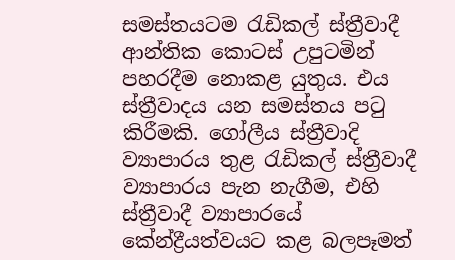සමස්තයටම රැඩිකල් ස්ත්‍රීවාදී ආන්තික කොටස් උපුටමින් පහරදීම නොකළ යුතුය. එය ස්ත්‍රීවාදය යන සමස්තය පටු කිරීමකි. ගෝලීය ස්ත්‍රීවාදි ව්‍යාපාරය තුළ රැඩිකල් ස්ත්‍රීවාදී ව්‍යාපාරය පැන නැගීම, එහි ස්ත්‍රීවාදී ව්‍යාපාරයේ කේන්ද්‍රීයත්වයට කළ බලපෑමත්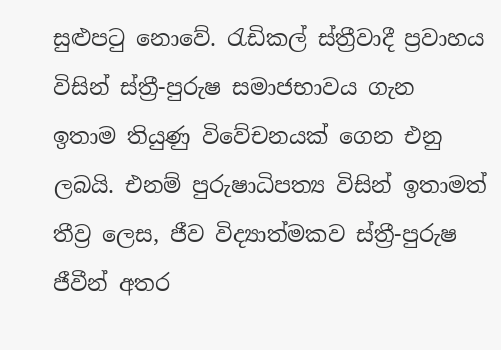සුළුපටු නොවේ. රැඩිකල් ස්ත්‍රීවාදී ප්‍රවාහය විසින් ස්ත්‍රී-පුරුෂ සමාජභාවය ගැන ඉතාම තියුණු විවේචනයක් ගෙන එනු ලබයි. එනම් පුරුෂාධිපත්‍ය විසින් ඉතාමත් තීව්‍ර ලෙස, ජීව විද්‍යාත්මකව ස්ත්‍රී-පුරුෂ ජීවීන් අතර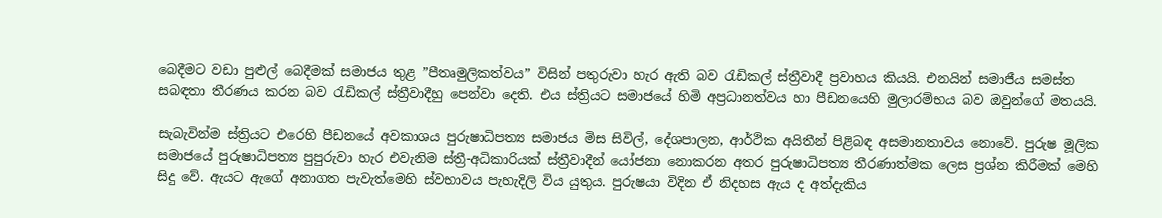බෙදීමට වඩා පුළුල් බෙදීමක් සමාජය තුළ ”පීතෘමුලිකත්වය” විසින් පතුරුවා හැර ඇති බව රැඩිකල් ස්ත්‍රීවාදී ප්‍රවාහය කියයි. එනයින් සමාජීය සමස්ත සබඳතා තීරණය කරන බව රැඩිකල් ස්ත්‍රීවාදීහු පෙන්වා දෙති. එය ස්ත්‍රියට සමාජයේ හිමි අප්‍රධානත්වය හා පීඩනයෙහි මුලාරම්භය බව ඔවුන්ගේ මතයයි.

සැබැවින්ම ස්ත්‍රියට එරෙහි පීඩනයේ අවකාශය පුරුෂාධිපත්‍ය සමාජය මිස සිවිල්, දේශපාලන, ආර්ථික අයිතීන් පිළිබඳ අසමානතාවය නොවේ. පුරුෂ මූලික සමාජයේ පුරුෂාධිපත්‍ය පුපුරුවා හැර එවැනිම ස්ත්‍රී-අධිකාරියක් ස්ත්‍රීවාදීන් යෝජනා නොකරන අතර පුරුෂාධිපත්‍ය තීරණාත්මක ලෙස ප්‍රශ්න කිරීමක් මෙහි සිදු වේ. ඇයට ඇගේ අනාගත පැවැත්මෙහි ස්වභාවය පැහැදිලි විය යුතුය. පුරුෂයා විදින ඒ නිදහස ඇය ද අත්දැකිය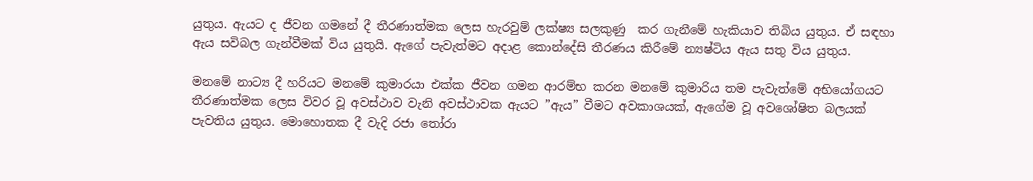යුතුය. ඇයට ද ජීවන ගමනේ දී තීරණාත්මක ලෙස හැරවුම් ලක්ෂ්‍ය සලකුණු  කර ගැනීමේ හැකියාව තිබිය යුතුය. ඒ සඳහා ඇය සවිබල ගැන්වීමක් විය යුතුයි. ඇගේ පැවැත්මට අදාළ කොන්දේසි තීරණය කිරීමේ න්‍යෂ්ටිය ඇය සතු විය යුතුය.

මනමේ නාට්‍ය දී හරියට මනමේ කුමාරයා එක්ක ජීවන ගමන ආරම්භ කරන මනමේ කුමාරිය තම පැවැත්මේ අභියෝගයට තීරණාත්මක ලෙස විවර වූ අවස්ථාව වැනි අවස්ථාවක ඇයට ”ඇය” වීමට අවකාශයක්, ඇගේම වූ අවශෝෂිත බලයක් පැවතිය යුතුය. මොහොතක දී වැදි රජා තෝරා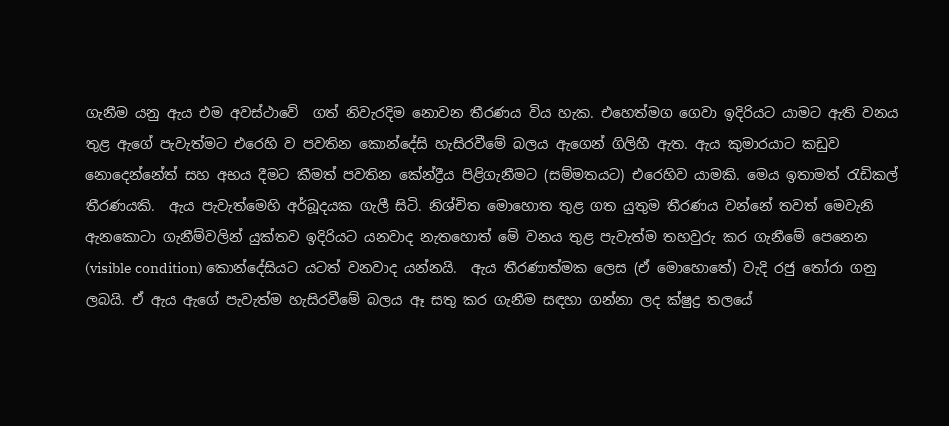ගැනීම යනු ඇය එම අවස්ථාවේ  ගත් නිවැරදිම නොවන තීරණය විය හැක. එහෙත්මග ගෙවා ඉදිරියට යාමට ඇති වනය තුළ ඇගේ පැවැත්මට එරෙහි ව පවතින කොන්දේසි හැසිරවීමේ බලය ඇගෙන් ගිලිහී ඇත. ඇය කුමාරයාට කඩුව නොදෙන්නේත් සහ අභය දීමට කීමත් පවතින කේන්ද්‍රීය පිළිගැනීමට (සම්මතයට) එරෙහිව යාමකි. මෙය ඉතාමත් රැඩිකල් තීරණයකි.  ඇය පැවැත්මෙහි අර්බූදයක ගැලී සිටි. නිශ්චිත මොහොත තුළ ගත යුතුම තීරණය වන්නේ තවත් මෙවැනි ඇනකොටා ගැනීම්වලින් යුක්තව ඉදිරියට යනවාද නැතහොත් මේ වනය තුළ පැවැත්ම තහවුරු කර ගැනීමේ පෙනෙන (visible condition) කොන්දේසියට යටත් වනවාද යන්නයි.  ඇය තීරණාත්මක ලෙස (ඒ මොහොතේ) වැදි රජු තෝරා ගනු ලබයි. ඒ ඇය ඇගේ පැවැත්ම හැසිරවීමේ බලය ඈ සතු කර ගැනීම සඳහා ගන්නා ලද ක්ෂුද්‍ර තලයේ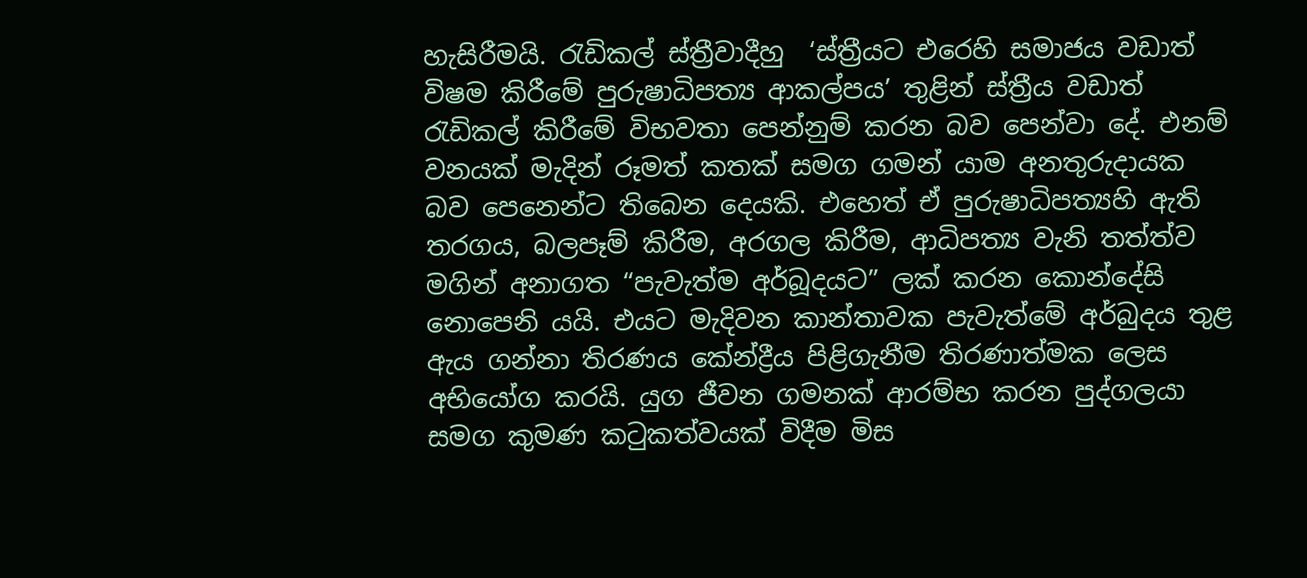හැසිරීමයි. රැඩිකල් ස්ත්‍රීවාදීහු  ‘ස්ත්‍රීයට එරෙහි සමාජය වඩාත් විෂම කිරීමේ පුරුෂාධිපත්‍ය ආකල්පය’ තුළින් ස්ත්‍රීය වඩාත් රැඩිකල් කිරීමේ විභවතා පෙන්නුම් කරන බව පෙන්වා දේ. එනම් වනයක් මැදින් රූමත් කතක් සමග ගමන් යාම අනතුරුදායක බව පෙනෙන්ට තිබෙන දෙයකි. එහෙත් ඒ පුරුෂාධිපත්‍යහි ඇති තරගය, බලපෑම් කිරීම, අරගල කිරීම, ආධිපත්‍ය වැනි තත්ත්ව මගින් අනාගත “පැවැත්ම අර්බූදයට” ලක් කරන කොන්දේසි නොපෙනි යයි. එයට මැදිවන කාන්තාවක පැවැත්මේ අර්බුදය තුළ ඇය ගන්නා තිරණය කේන්ද්‍රීය පිළිගැනීම තිරණාත්මක ලෙස අභියෝග කරයි. යුග ජීවන ගමනක් ආරම්භ කරන පුද්ගලයා සමග කුමණ කටුකත්වයක් විදීම මිස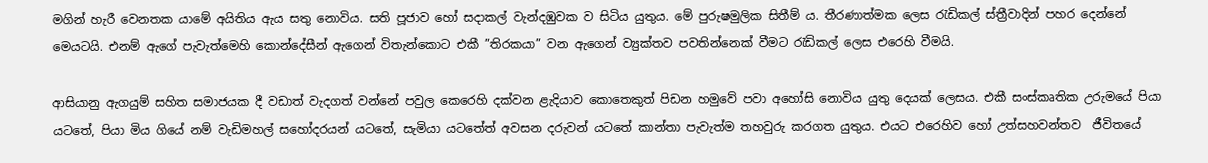මගින් හැරී වෙනතක යාමේ අයිතිය ඇය සතු නොවිය. සති පූජාව හෝ සදාකල් වැන්දඹුවක ව සිටිය යුතුය. මේ පුරුෂමුලික සිතීම් ය. තීරණාත්මක ලෙස රැඩිකල් ස්ත්‍රීවාදින් පහර දෙන්නේ මෙයටයි. එනම් ඇගේ පැවැත්මෙහි කොන්දේසීන් ඇගෙන් විතැන්කොට එකී ”තිරකයා” වන ඇගෙන් ව්‍යුක්තව පවතින්නෙක් වීමට රැඩිකල් ලෙස එරෙහි වීමයි.

ආසියානු ඇගයුම් සහිත සමාජයක දී වඩාත් වැදගත් වන්නේ පවුල කෙරෙහි දක්වන ළැදියාව කොතෙකුත් පිඩන හමුවේ පවා අහෝසි නොවිය යුතු දෙයක් ලෙසය. එකී සංස්කෘතික උරුමයේ පියා යටතේ, පියා මිය ගියේ නම් වැඩිමහල් සහෝදරයන් යටතේ, සැමියා යටතේත් අවසන දරුවන් යටතේ කාන්තා පැවැත්ම තහවුරු කරගත යුතුය. එයට එරෙහිව හෝ උත්සහවන්තව  ජීවිතයේ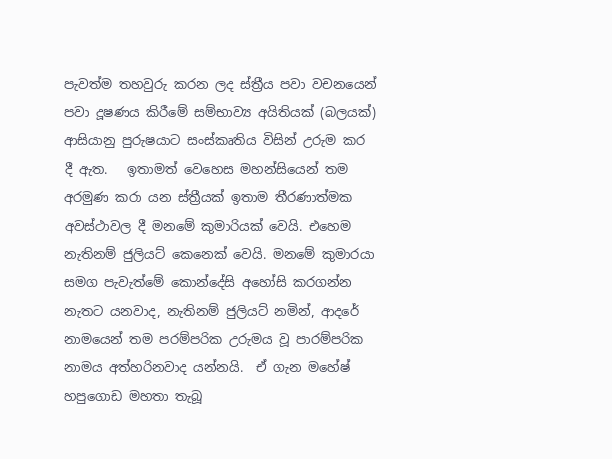පැවත්ම තහවුරු කරන ලද ස්ත්‍රීය පවා වචනයෙන් පවා දූෂණය කිරීමේ සම්භාව්‍ය අයිතියක් (බලයක්) ආසියානු පුරුෂයාට සංස්කෘතිය විසින් උරුම කර දී ඇත.   ඉතාමත් වෙහෙස මහන්සියෙන් තම අරමුණ කරා යන ස්ත්‍රීයක් ඉතාම තීරණාත්මක අවස්ථාවල දී මනමේ කුමාරියක් වෙයි. එහෙම නැතිනම් ජුලියට් කෙනෙක් වෙයි. මනමේ කුමාරයා සමග පැවැත්මේ කොන්දේසි අහෝසි කරගන්න නැතට යනවාද, නැතිනම් ජුලියට් නමින්, ආදරේ නාමයෙන් තම පරම්පරික උරුමය වූ පාරම්පරික නාමය අත්හරිනවාද යන්නයි.  ඒ ගැන මහේෂ් හපුගොඩ මහතා තැබූ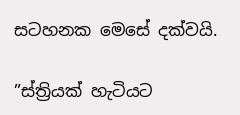සටහනක මෙසේ දක්වයි.

”ස්ත්‍රියක් හැටියට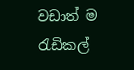වඩාත් ම රැඩිකල්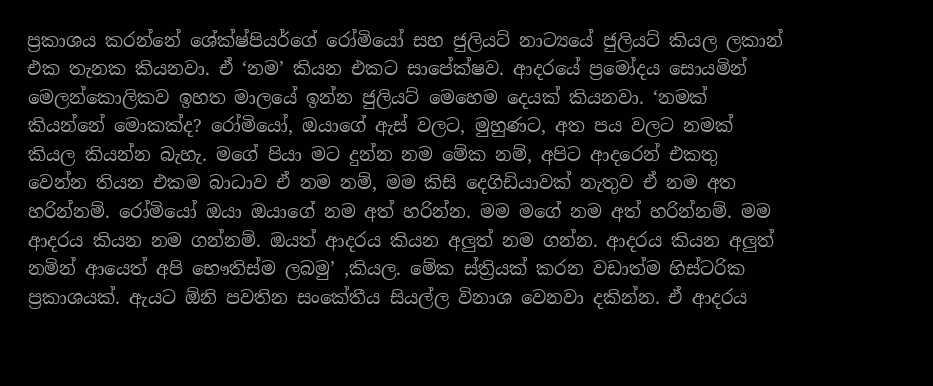ප්‍රකාශය කරන්නේ ශේක්ෂ්පියර්ගේ රෝමියෝ සහ ජුලියට් නාට්‍යයේ ජුලියට් කියල ලකාන් එක තැනක කියනවා. ඒ ‘නම’ කියන එකට සාපේක්ෂව. ආදරයේ ප්‍රමෝදය සොයමින් මෙලන්කොලිකව ඉහත මාලයේ ඉන්න ජුලියට් මෙහෙම දෙයක් කියනවා. ‘නමක් කියන්නේ මොකක්ද? රෝමියෝ, ඔයාගේ ඇස් වලට, මුහුණට, අත පය වලට නමක් කියල කියන්න බැහැ. මගේ පියා මට දුන්න නම මේක නම්, අපිට ආදරෙන් එකතු වෙන්න තියන එකම බාධාව ඒ නම නම්, මම කිසි දෙගිඩියාවක් නැතුව ඒ නම අත හරින්නම්. රෝමියෝ ඔයා ඔයාගේ නම අත් හරින්න. මම මගේ නම අත් හරින්නම්. මම ආදරය කියන නම ගන්නම්. ඔයත් ආදරය කියන අලුත් නම ගන්න. ආදරය කියන අලුත් නමින් ආයෙත් අපි භෞතිස්ම ලබමු’ ,කියල. මේක ස්ත්‍රියක් කරන වඩාත්ම හිස්ටරික ප්‍රකාශයක්. ඇයට ඕනි පවතින සංකේතීය සියල්ල විනාශ වෙනවා දකින්න. ඒ ආදරය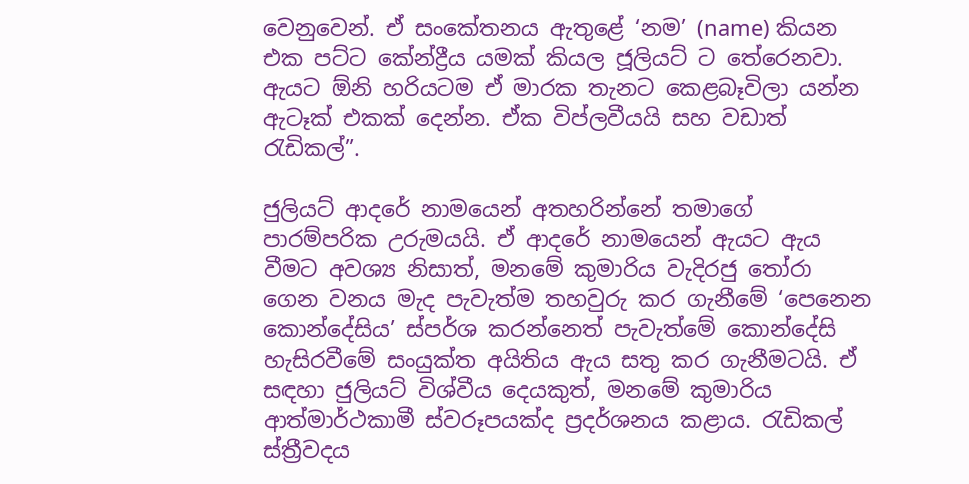වෙනුවෙන්. ඒ සංකේතනය ඇතුළේ ‘නම’ (name) කියන එක පට්ට කේන්ද්‍රීය යමක් කියල ජූලියට් ට තේරෙනවා. ඇයට ඕනි හරියටම ඒ මාරක තැනට කෙළබෑවිලා යන්න ඇටෑක් එකක් දෙන්න. ඒක විප්ලවීයයි සහ වඩාත් රැඩිකල්”.

ජුලියට් ආදරේ නාමයෙන් අතහරින්නේ තමාගේ පාරම්පරික උරුමයයි. ඒ ආදරේ නාමයෙන් ඇයට ඇය වීමට අවශ්‍ය නිසාත්, මනමේ කුමාරිය වැදිරජු තෝරා ගෙන වනය මැද පැවැත්ම තහවුරු කර ගැනීමේ ‘පෙනෙන කොන්දේසිය’ ස්පර්ශ කරන්නෙත් පැවැත්මේ කොන්දේසි හැසිරවීමේ සංයුක්ත අයිතිය ඇය සතු කර ගැනීමටයි. ඒ සඳහා ජුලියට් විශ්වීය දෙයකුත්, මනමේ කුමාරිය ආත්මාර්ථකාමී ස්වරූපයක්ද ප්‍රදර්ශනය කළාය. රැඩිකල් ස්ත්‍රීවදය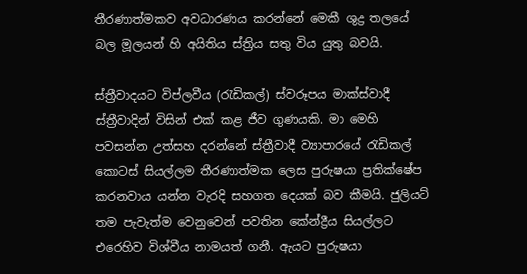තීරණාත්මකව අවධාරණය කරන්නේ මෙකී ශුද්‍ර තලයේ බල මූලයන් හි අයිතිය ස්ත්‍රිය සතු විය යුතු බවයි.

ස්ත්‍රීවාදයට විප්ලවීය (රැඩිකල්) ස්වරූපය මාක්ස්වාදී ස්ත්‍රීවාදින් විසින් එක් කළ ජීව ගුණයකි. මා මෙහි පවසන්න උත්සහ දරන්නේ ස්ත්‍රීවාදී ව්‍යාපාරයේ රැඩිකල් කොටස් සියල්ලම තීරණාත්මක ලෙස පුරුෂයා ප්‍රතික්ෂේප කරනවාය යන්න වැරදි සහගත දෙයක් බව කීමයි. ජුලියට් තම පැවැත්ම වෙනුවෙන් පවතින කේන්ද්‍රීය සියල්ලට එරෙහිව විශ්වීය නාමයත් ගනී. ඇයට පුරුෂයා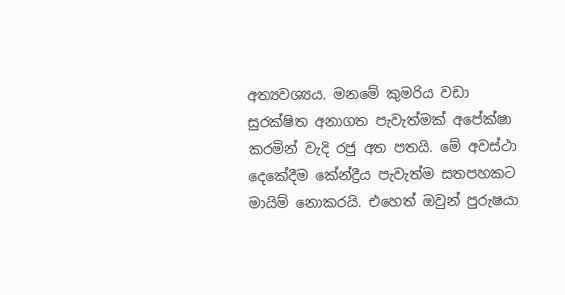අත්‍යවශ්‍යය. මනමේ කුමරිය වඩා සුරක්ෂිත අනාගත පැවැත්මක් අපේක්ෂා කරමින් වැදි රජු අත පතයි. මේ අවස්ථා දෙකේදීම කේන්ද්‍රීය පැවැත්ම සතපහකට මායිම් නොකරයි. එහෙත් ඔවුන් පුරුෂයා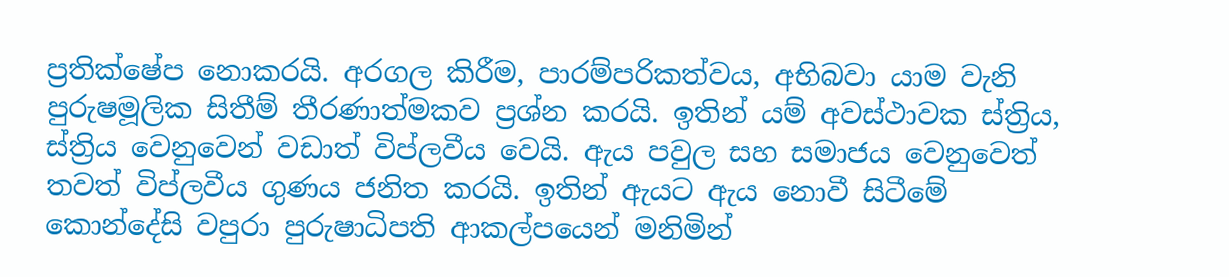ප්‍රතික්ෂේප නොකරයි. අරගල කිරීම, පාරම්පරිකත්වය, අභිබවා යාම වැනි පුරුෂමූලික සිතීම් තීරණාත්මකව ප්‍රශ්න කරයි. ඉතින් යම් අවස්ථාවක ස්ත්‍රිය, ස්ත්‍රිය වෙනුවෙන් වඩාත් විප්ලවීය වෙයි. ඇය පවුල සහ සමාජය වෙනුවෙත් තවත් විප්ලවීය ගුණය ජනිත කරයි. ඉතින් ඇයට ඇය නොවී සිටීමේ කොන්දේසි වපුරා පුරුෂාධිපති ආකල්පයෙන් මනිමින්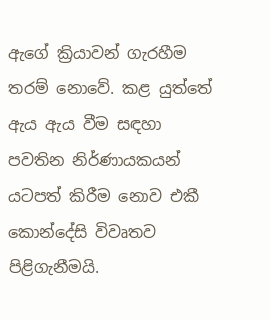ඇගේ ක්‍රියාවන් ගැරහීම තරම් නොවේ. කළ යුත්තේ ඇය ඇය වීම සඳහා පවතින නිර්ණායකයන් යටපත් කිරීම නොව එකී කොන්දේසි විවෘතව පිළිගැනීමයි.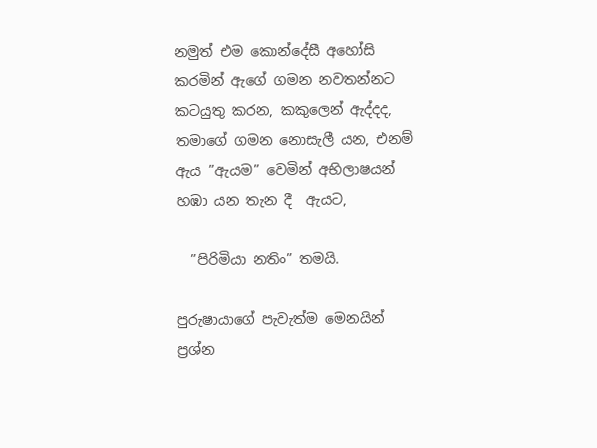නමුත් එම කොන්දේසී අහෝසි කරමින් ඇගේ ගමන නවතන්නට කටයුතු කරන, කකුලෙන් ඇද්දද, තමාගේ ගමන නොසැලී යන, එනම් ඇය ”ඇයම” වෙමින් අභිලාෂයන් හඹා යන තැන දී  ඇයට,

  ”පිරිමියා නතිං” තමයි.

පුරුෂායාගේ පැවැත්ම මෙනයින් ප්‍රශ්න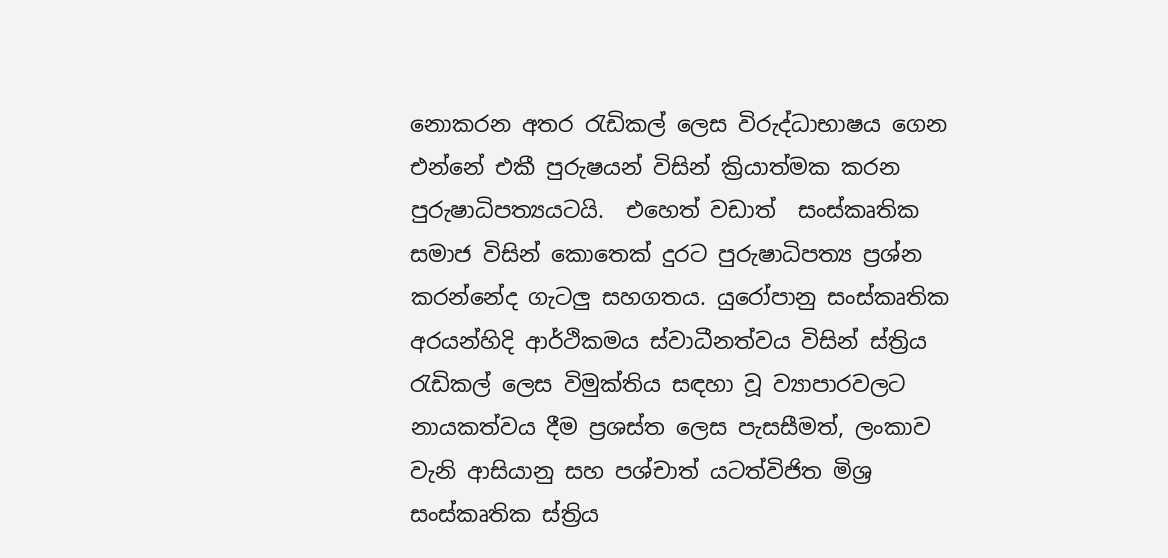නොකරන අතර රැඩිකල් ලෙස විරුද්ධාභාෂය ගෙන එන්නේ එකී පුරුෂයන් විසින් ක්‍රියාත්මක කරන පුරුෂාධිපත්‍යයටයි.  එහෙත් වඩාත්  සංස්කෘතික සමාජ විසින් කොතෙක් දුරට පුරුෂාධිපත්‍ය ප්‍රශ්න කරන්නේද ගැටලු සහගතය. යුරෝපානු සංස්කෘතික අරයන්හිදි ආර්ථිකමය ස්වාධීනත්වය විසින් ස්ත්‍රිය රැඩිකල් ලෙස විමුක්තිය සඳහා වූ ව්‍යාපාරවලට නායකත්වය දීම ප්‍රශස්ත ලෙස පැසසීමත්, ලංකාව වැනි ආසියානු සහ පශ්චාත් යටත්විජිත මිශ්‍ර සංස්කෘතික ස්ත්‍රිය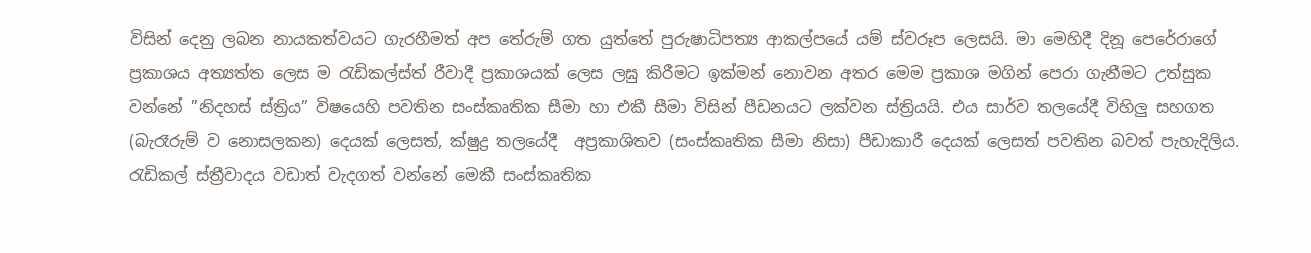විසින් දෙනු ලබන නායකත්වයට ගැරහීමත් අප තේරුම් ගත යුත්තේ පුරුෂාධිපත්‍ය ආකල්පයේ යම් ස්වරූප ලෙසයි. මා මෙහිදී දිනූ පෙරේරාගේ ප්‍රකාශය අත්‍යත්ත ලෙස ම රැඩිකල්ස්ත්‍ රීවාදී ප්‍රකාශයක් ලෙස ලඝු කිරීමට ඉක්මන් නොවන අතර මෙම ප්‍රකාශ මගින් පෙරා ගැනීමට උත්සුක වන්නේ ”නිදහස් ස්ත්‍රිය” විෂයෙහි පවතින සංස්කෘතික සීමා හා එකී සීමා විසින් පීඩනයට ලක්වන ස්ත්‍රියයි. එය සාර්ව තලයේදී විහිලු සහගත (බැරෑරුම් ව නොසලකන) දෙයක් ලෙසත්, ක්ෂුද්‍ර තලයේදී  අප්‍රකාශිතව (සංස්කෘතික සීමා නිසා) පීඩාකාරී දෙයක් ලෙසත් පවතින බවත් පැහැදිලිය. රැඩිකල් ස්ත්‍රීවාදය වඩාත් වැදගත් වන්නේ මෙකී සංස්කෘතික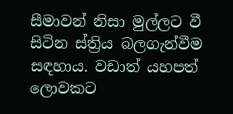සීමාවන් නිසා මුල්ලට වී සිටින ස්ත්‍රිය බලගැන්වීම සඳහාය. වඩාත් යහපත් ලොවකට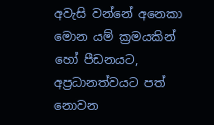අවැසි වන්නේ අනෙකා මොන යම් ක්‍රමයකින් හෝ පීඩනයට, අප්‍රධානත්වයට පත් නොවන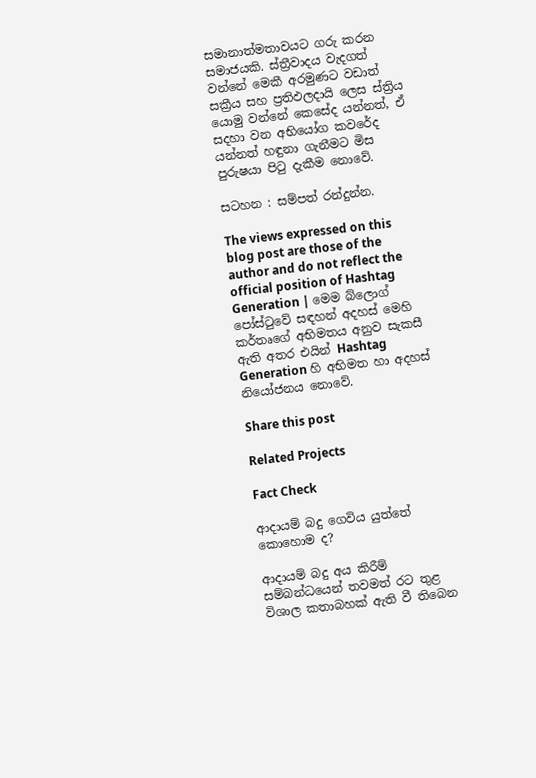සමානාත්මතාවයට ගරු කරන සමාජයකි. ස්ත්‍රීවාදය වැදගත් වන්නේ මෙකී අරමුණට වඩාත් සක්‍රීය සහ ප්‍රතිඵලදායි ලෙස ස්ත්‍රිය යොමු වන්නේ කෙසේද යන්නත්, ඒ සදහා වන අභියෝග කවරේද යන්නත් හඳුනා ගැනීමට මිස පුරුෂයා පිටු දැකීම නොවේ.

සටහන : සම්පත් රන්දුන්න.

The views expressed on this blog post are those of the author and do not reflect the official position of Hashtag Generation | මෙම බ්ලොග් පෝස්ටුවේ සඳහන් අදහස් මෙහි කර්තෘගේ අභිමතය අනුව සැකසී ඇති අතර එයින් Hashtag Generation හි අභිමත හා අදහස් නියෝජනය නොවේ.

Share this post

Related Projects

Fact Check

ආදායම් බදු ගෙවිය යුත්තේ කොහොම ද?

ආදායම් බදු අය කිරීම් සම්බන්ධයෙන් තවමත් රට තුළ විශාල කතාබහක් ඇති වී තිබෙන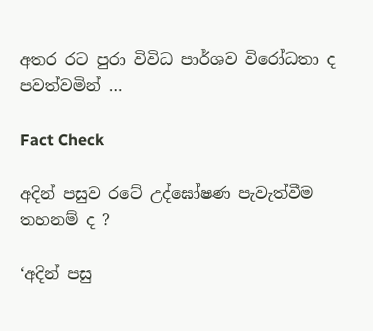අතර රට පුරා විවිධ පාර්ශව විරෝධතා ද පවත්වමින් …

Fact Check

අදින් පසුව රටේ උද්‌ඝෝෂණ පැවැත්වීම තහනම් ද ?

‘අදින් පසු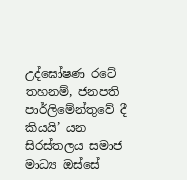උද්ඝෝෂණ රටේ තහනම්, ජනපති පාර්ලිමේන්තුවේ දී කියයි’ යන සිරස්තලය සමාජ මාධ්‍ය ඔස්සේ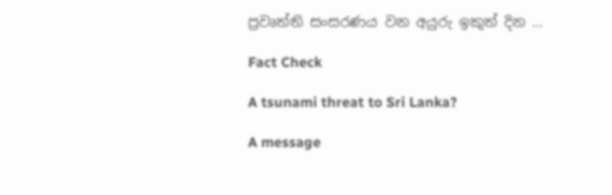ප්‍රවෘත්ති සංසරණය වන අයුරු ඉකුත් දින …

Fact Check

A tsunami threat to Sri Lanka?

A message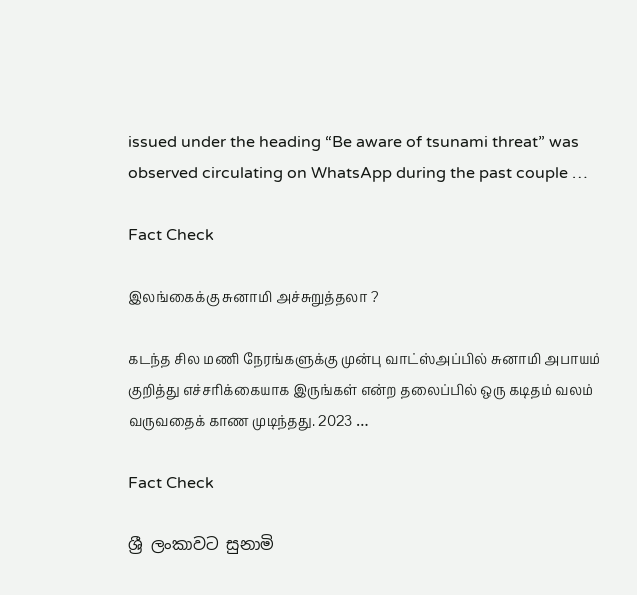issued under the heading “Be aware of tsunami threat” was observed circulating on WhatsApp during the past couple …

Fact Check

இலங்கைக்கு சுனாமி அச்சுறுத்தலா ?

கடந்த சில மணி நேரங்களுக்கு முன்பு வாட்ஸ்அப்பில் சுனாமி அபாயம் குறித்து எச்சரிக்கையாக இருங்கள் என்ற தலைப்பில் ஒரு கடிதம் வலம் வருவதைக் காண முடிந்தது. 2023 …

Fact Check

ශ්‍රී ලංකාවට සුනාමි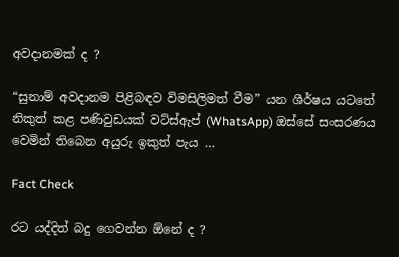අවදානමක් ද ?

“සුනාම් අවදානම පිළිබඳව විමසිලිමත් වීම” යන ශීර්ෂය යටතේ නිකුත් කළ පණිවුඩයක් වට්ස්ඇප් (WhatsApp) ඔස්සේ සංසරණය වෙමින් තිබෙන අයුරු ඉකුත් පැය …

Fact Check

රට යද්දිත් බදු ගෙවන්න ඕනේ ද ?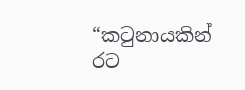“කටුනායකින් රට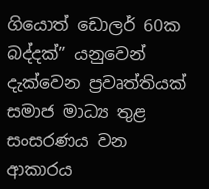ගියොත් ඩොලර් 60ක බද්දක්” යනුවෙන් දැක්වෙන ප්‍රවෘත්තියක් සමාජ මාධ්‍ය තුළ සංසරණය වන ආකාරය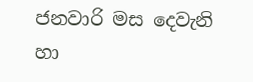ජනවාරි මස දෙවැනි හා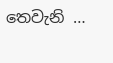තෙවැනි …